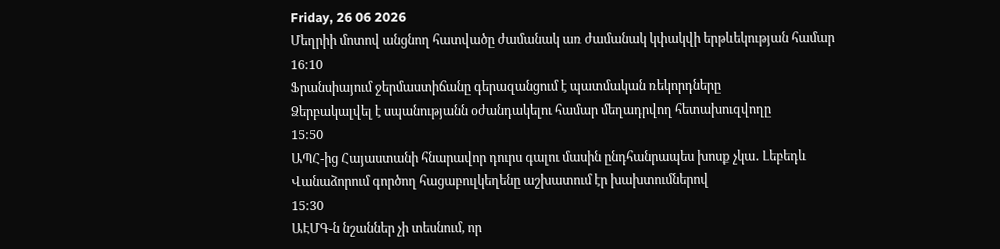Friday, 26 06 2026
Մեղրիի մոտով անցնող հատվածը ժամանակ առ ժամանակ կփակվի երթևեկության համար
16:10
Ֆրանսիայում ջերմաստիճանը գերազանցում է պատմական ռեկորդները
Ձերբակալվել է սպանությանն օժանդակելու համար մեղադրվող հետախուզվողը
15:50
ԱՊՀ-ից Հայաստանի հնարավոր դուրս գալու մասին ընդհանրապես խոսք չկա․ Լեբեդև
Վանաձորում գործող հացաբուլկեղենը աշխատում էր խախտումներով
15:30
ԱԷՄԳ-ն նշաններ չի տեսնում, որ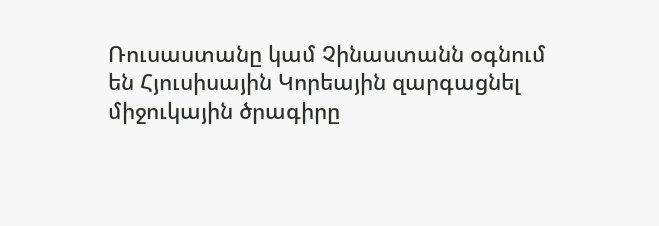Ռուսաստանը կամ Չինաստանն օգնում են Հյուսիսային Կորեային զարգացնել միջուկային ծրագիրը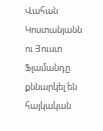Վահան Կոստանյանն ու Յուստ Ֆլամանդը քննարկել են հայկական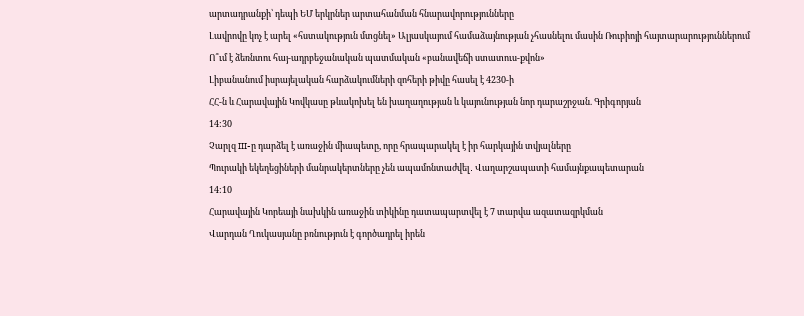արտադրանքի՝ դեպի ԵՄ երկրներ արտահանման հնարավորությունները
Լավրովը կոչ է արել «հստակություն մտցնել» Ալյասկայում համաձայնության չհասնելու մասին Ռուբիոյի հայտարարություններում
Ո՞ւմ է ձեռնտու հայ-ադրբեջանական պատմական «բանավեճի ստատուս-քվոն»
Լիբանանում իսրայելական հարձակումների զոհերի թիվը հասել է 4230-ի
ՀՀ-ն և Հարավային Կովկասը թևակոխել են խաղաղության և կայունության նոր դարաշրջան. Գրիգորյան
14:30
Չարլզ III-ը դարձել է առաջին միապետը, որը հրապարակել է իր հարկային տվյալները
Պուրակի եկեղեցիների մանրակերտները չեն ապամոնտաժվել․ Վաղարշապատի համայնքապետարան
14:10
Հարավային Կորեայի նախկին առաջին տիկինը դատապարտվել է 7 տարվա ազատազրկման
Վարդան Ղուկասյանը բռնություն է գործադրել իրեն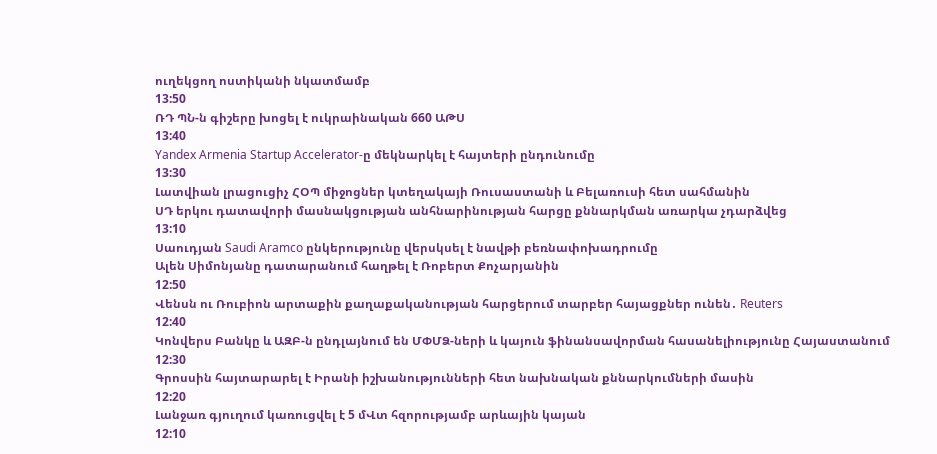ուղեկցող ոստիկանի նկատմամբ
13:50
ՌԴ ՊՆ-ն գիշերը խոցել է ուկրաինական 660 ԱԹՍ
13:40
Yandex Armenia Startup Accelerator-ը մեկնարկել է հայտերի ընդունումը
13:30
Լատվիան լրացուցիչ ՀՕՊ միջոցներ կտեղակայի Ռուսաստանի և Բելառուսի հետ սահմանին
ՍԴ երկու դատավորի մասնակցության անհնարինության հարցը քննարկման առարկա չդարձվեց
13:10
Սաուդյան Saudi Aramco ընկերությունը վերսկսել է նավթի բեռնափոխադրումը
Ալեն Սիմոնյանը դատարանում հաղթել է Ռոբերտ Քոչարյանին
12:50
Վենսն ու Ռուբիոն արտաքին քաղաքականության հարցերում տարբեր հայացքներ ունեն․ Reuters
12:40
Կոնվերս Բանկը և ԱԶԲ-ն ընդլայնում են ՄՓՄՁ-ների և կայուն ֆինանսավորման հասանելիությունը Հայաստանում
12:30
Գրոսսին հայտարարել է Իրանի իշխանությունների հետ նախնական քննարկումների մասին
12:20
Լանջառ գյուղում կառուցվել է 5 մՎտ հզորությամբ արևային կայան
12:10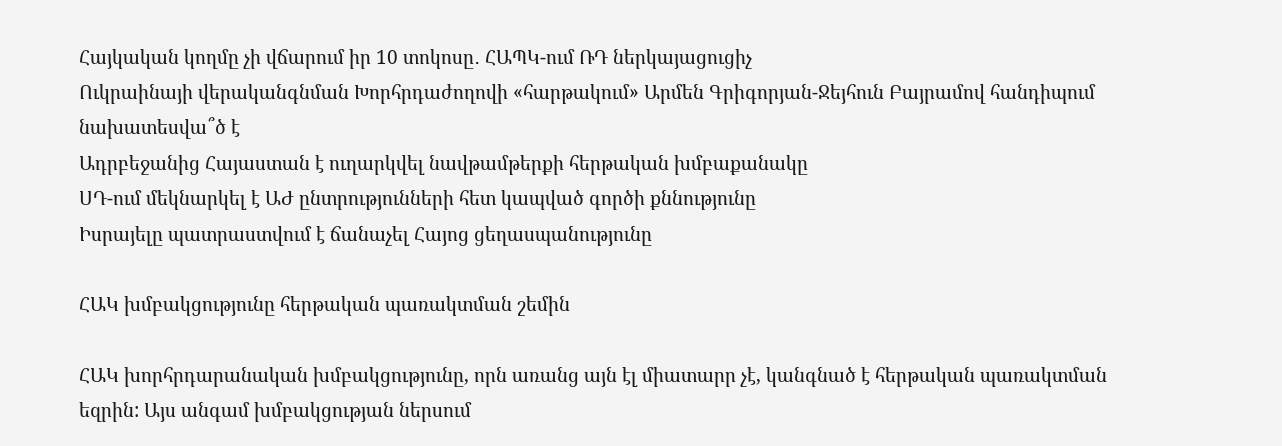Հայկական կողմը չի վճարում իր 10 տոկոսը․ ՀԱՊԿ-ում ՌԴ ներկայացուցիչ
Ուկրաինայի վերականգնման Խորհրդաժողովի «հարթակում» Արմեն Գրիգորյան-Ջեյհուն Բայրամով հանդիպում նախատեսվա՞ծ է
Ադրբեջանից Հայաստան է ուղարկվել նավթամթերքի հերթական խմբաքանակը
ՍԴ-ում մեկնարկել է ԱԺ ընտրությունների հետ կապված գործի քննությունը
Իսրայելը պատրաստվում է ճանաչել Հայոց ցեղասպանությունը

ՀԱԿ խմբակցությունը հերթական պառակտման շեմին

ՀԱԿ խորհրդարանական խմբակցությունը, որն առանց այն էլ միատարր չէ, կանգնած է հերթական պառակտման եզրին: Այս անգամ խմբակցության ներսում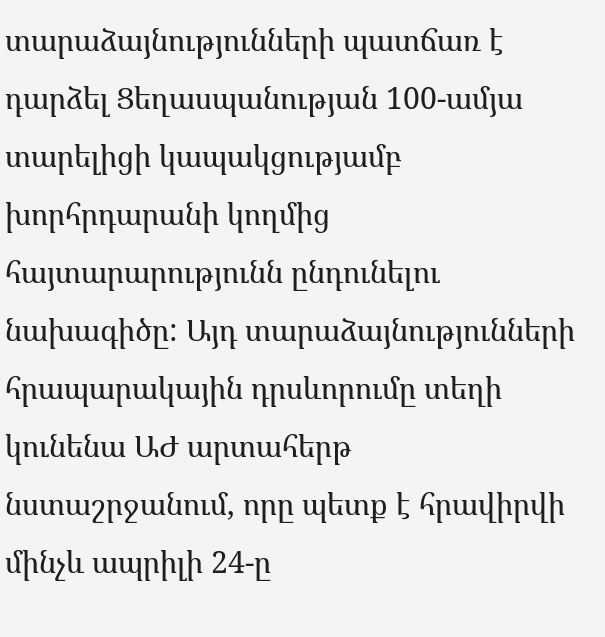տարաձայնությունների պատճառ է դարձել Ցեղասպանության 100-ամյա տարելիցի կապակցությամբ խորհրդարանի կողմից հայտարարությունն ընդունելու նախագիծը: Այդ տարաձայնությունների հրապարակային դրսևորումը տեղի կունենա ԱԺ արտահերթ նստաշրջանում, որը պետք է հրավիրվի մինչև ապրիլի 24-ը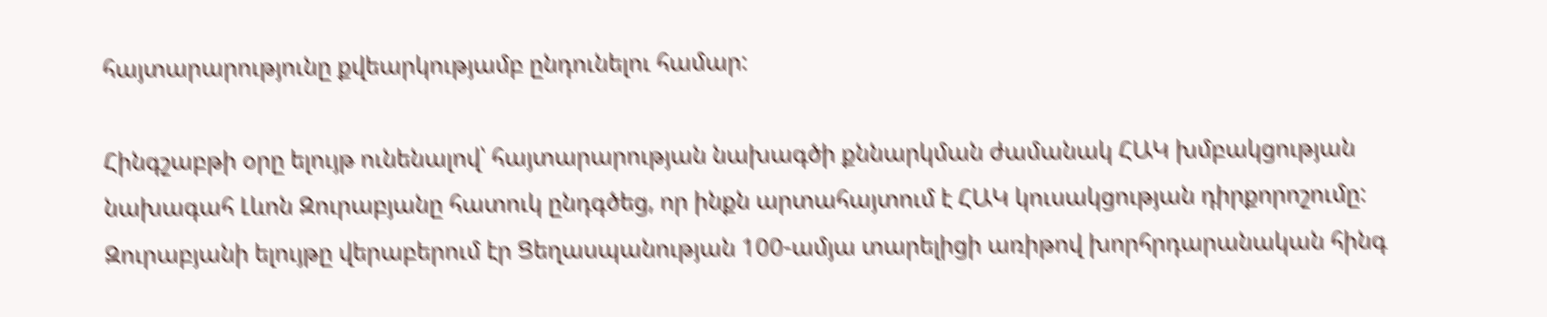հայտարարությունը քվեարկությամբ ընդունելու համար:

Հինգշաբթի օրը ելույթ ունենալով՝ հայտարարության նախագծի քննարկման ժամանակ ՀԱԿ խմբակցության նախագահ Լևոն Զուրաբյանը հատուկ ընդգծեց, որ ինքն արտահայտում է ՀԱԿ կուսակցության դիրքորոշումը: Զուրաբյանի ելույթը վերաբերում էր Ցեղասպանության 100-ամյա տարելիցի առիթով խորհրդարանական հինգ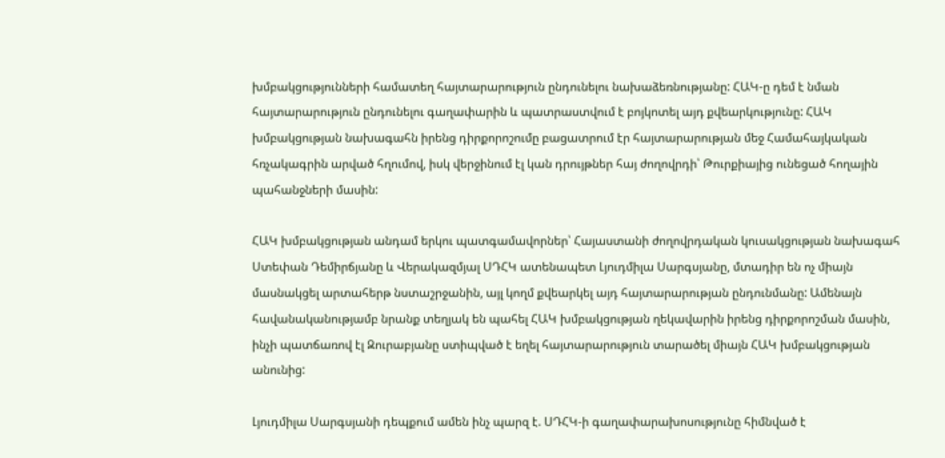խմբակցությունների համատեղ հայտարարություն ընդունելու նախաձեռնությանը: ՀԱԿ-ը դեմ է նման հայտարարություն ընդունելու գաղափարին և պատրաստվում է բոյկոտել այդ քվեարկությունը: ՀԱԿ խմբակցության նախագահն իրենց դիրքորոշումը բացատրում էր հայտարարության մեջ Համահայկական հռչակագրին արված հղումով, իսկ վերջինում էլ կան դրույթներ հայ ժողովրդի՝ Թուրքիայից ունեցած հողային պահանջների մասին:

ՀԱԿ խմբակցության անդամ երկու պատգամավորներ՝ Հայաստանի ժողովրդական կուսակցության նախագահ Ստեփան Դեմիրճյանը և Վերակազմյալ ՍԴՀԿ ատենապետ Լյուդմիլա Սարգսյանը, մտադիր են ոչ միայն մասնակցել արտահերթ նստաշրջանին, այլ կողմ քվեարկել այդ հայտարարության ընդունմանը: Ամենայն հավանականությամբ նրանք տեղյակ են պահել ՀԱԿ խմբակցության ղեկավարին իրենց դիրքորոշման մասին, ինչի պատճառով էլ Զուրաբյանը ստիպված է եղել հայտարարություն տարածել միայն ՀԱԿ խմբակցության անունից:

Լյուդմիլա Սարգսյանի դեպքում ամեն ինչ պարզ է. ՍԴՀԿ-ի գաղափարախոսությունը հիմնված է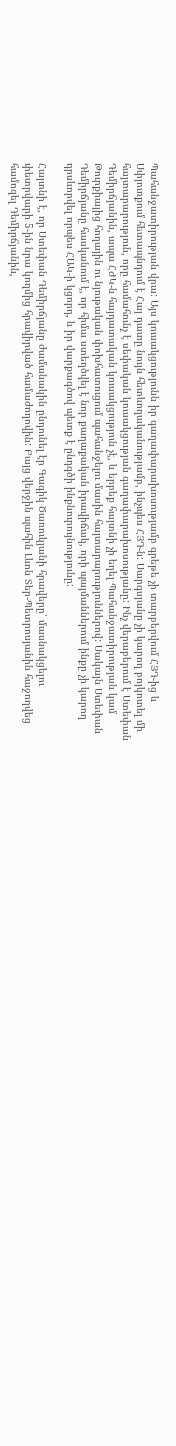Պահանջատիրության վրա: Այս կուսակցությունն իր գաղափարախոսությամբ գրեթե չի տարբերվում ՀՅԴ-ից և Սփյուռքում հետապնդում է Հայ դատը նույն հետևողականությամբ, ինչպես ՀՅԴ-ն: Սարգսյանը չի կարող բոյկոտել մի հայտարարություն, որը համահունչ է սեփական կուսակցության գաղափարախոսությանը: Ինչ վերաբերում է Ստեփան Դեմիրճյանին, ապա ՀԺԿ-ն հայդատական կուսակցություն չէ, և երբեք հայտնի չի եղել Պահանջատիրության կամ Թուրքիայից հողային ու նյութական փոխհատուցում պահանջելու մասին հայտարարություններով: Սակայն Ստեփան Դեմիրճյանը հասկանում է, որ հիմա ստեղծվել է նոր քաղաքական իրավիճակ, որի պայմաններում ինքը չի կարող դրսևորվել որպես ՀԱԿ-ի կցորդ, և իր վարքագծով պետք է ընդգծի ինքնուրույնությունը:

Հայտնի է, որ Ստեփան Դեմիրճյանը ժամանակին ընդունել էր Գագիկ Ծառուկյանի հրավերը՝ մասնակցելու փետրվարի 5-ին նրա կողմից հրավիրված համաժողովին: Բայց վերջին պահին Լևոն Տեր-Պետրոսյանին հաջողվեց համոզել Դեմիրճյանին,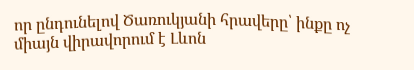որ ընդունելով Ծառուկյանի հրավերը՝ ինքը ոչ միայն վիրավորում է Լևոն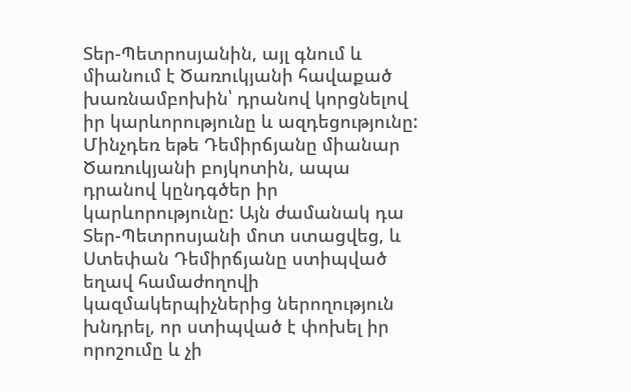Տեր-Պետրոսյանին, այլ գնում և միանում է Ծառուկյանի հավաքած խառնամբոխին՝ դրանով կորցնելով իր կարևորությունը և ազդեցությունը: Մինչդեռ եթե Դեմիրճյանը միանար Ծառուկյանի բոյկոտին, ապա դրանով կընդգծեր իր կարևորությունը: Այն ժամանակ դա Տեր-Պետրոսյանի մոտ ստացվեց, և Ստեփան Դեմիրճյանը ստիպված եղավ համաժողովի կազմակերպիչներից ներողություն խնդրել, որ ստիպված է փոխել իր որոշումը և չի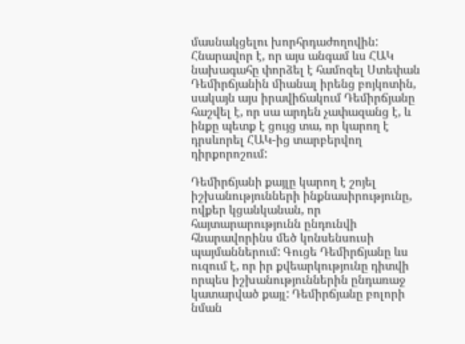մասնակցելու խորհրդաժողովին: Հնարավոր է, որ այս անգամ ևս ՀԱԿ նախագահը փորձել է համոզել Ստեփան Դեմիրճյանին միանալ իրենց բոյկոտին, սակայն այս իրավիճակում Դեմիրճյանը հաշվել է, որ սա արդեն չափազանց է, և ինքը պետք է ցույց տա, որ կարող է դրսևորել ՀԱԿ-ից տարբերվող դիրքորոշում:

Դեմիրճյանի քայլը կարող է շոյել իշխանությունների ինքնասիրությունը, ովքեր կցանկանան, որ հայտարարությունն ընդունվի հնարավորինս մեծ կոնսենսուսի պայմաններում: Գուցե Դեմիրճյանը ևս ուզում է, որ իր քվեարկությունը դիտվի որպես իշխանություններին ընդառաջ կատարված քայլ: Դեմիրճյանը բոլորի նման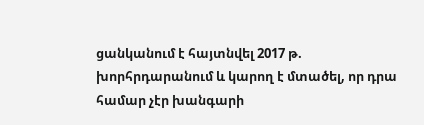ցանկանում է հայտնվել 2017 թ. խորհրդարանում և կարող է մտածել, որ դրա համար չէր խանգարի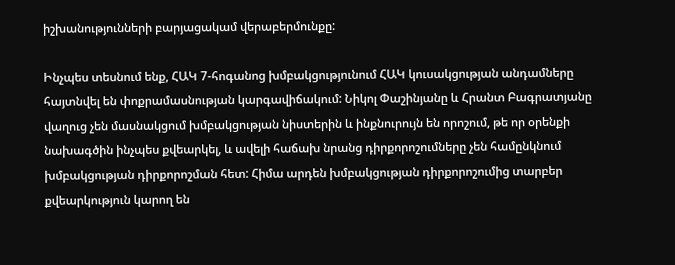իշխանությունների բարյացակամ վերաբերմունքը:

Ինչպես տեսնում ենք, ՀԱԿ 7-հոգանոց խմբակցությունում ՀԱԿ կուսակցության անդամները հայտնվել են փոքրամասնության կարգավիճակում: Նիկոլ Փաշինյանը և Հրանտ Բագրատյանը վաղուց չեն մասնակցում խմբակցության նիստերին և ինքնուրույն են որոշում, թե որ օրենքի նախագծին ինչպես քվեարկել, և ավելի հաճախ նրանց դիրքորոշումները չեն համընկնում խմբակցության դիրքորոշման հետ: Հիմա արդեն խմբակցության դիրքորոշումից տարբեր քվեարկություն կարող են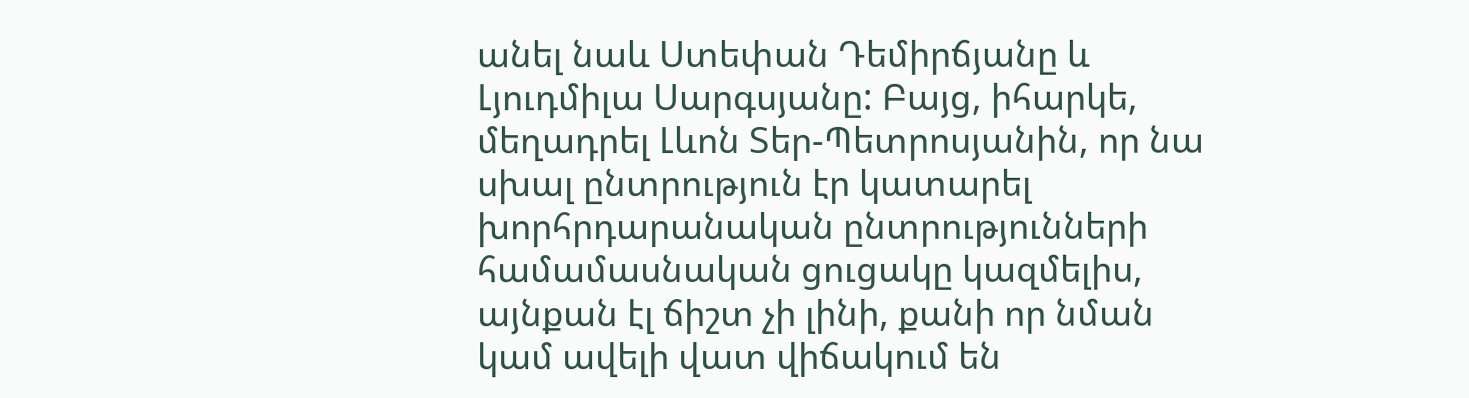անել նաև Ստեփան Դեմիրճյանը և Լյուդմիլա Սարգսյանը: Բայց, իհարկե, մեղադրել Լևոն Տեր-Պետրոսյանին, որ նա սխալ ընտրություն էր կատարել խորհրդարանական ընտրությունների համամասնական ցուցակը կազմելիս, այնքան էլ ճիշտ չի լինի, քանի որ նման կամ ավելի վատ վիճակում են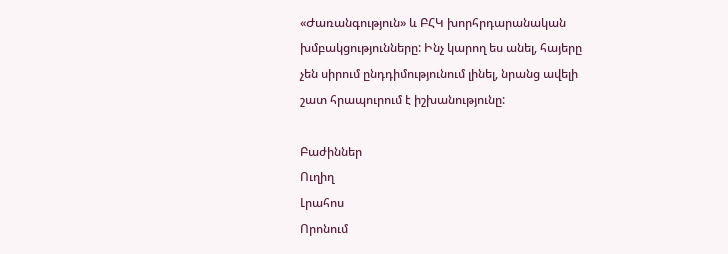«Ժառանգություն» և ԲՀԿ խորհրդարանական խմբակցությունները: Ինչ կարող ես անել, հայերը չեն սիրում ընդդիմությունում լինել, նրանց ավելի շատ հրապուրում է իշխանությունը:

Բաժիններ
Ուղիղ
Լրահոս
Որոնում